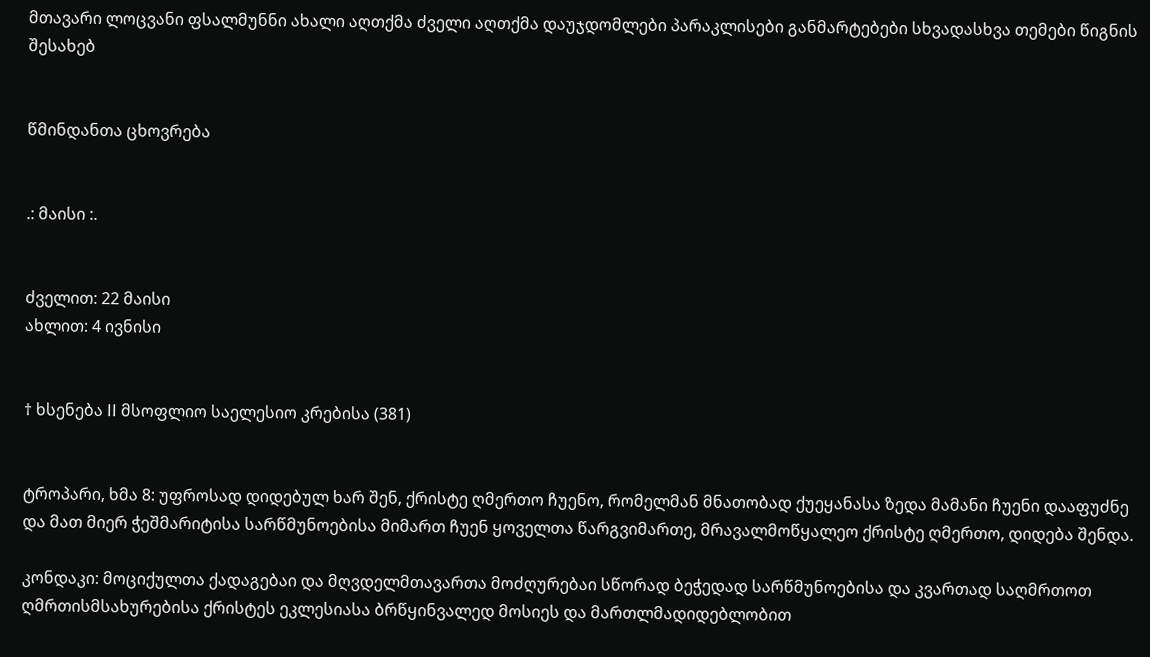მთავარი ლოცვანი ფსალმუნნი ახალი აღთქმა ძველი აღთქმა დაუჯდომლები პარაკლისები განმარტებები სხვადასხვა თემები წიგნის შესახებ


წმინდანთა ცხოვრება


.: მაისი :.


ძველით: 22 მაისი
ახლით: 4 ივნისი


† ხსენება II მსოფლიო საელესიო კრებისა (381)


ტროპარი, ხმა 8: უფროსად დიდებულ ხარ შენ, ქრისტე ღმერთო ჩუენო, რომელმან მნათობად ქუეყანასა ზედა მამანი ჩუენი დააფუძნე და მათ მიერ ჭეშმარიტისა სარწმუნოებისა მიმართ ჩუენ ყოველთა წარგვიმართე, მრავალმოწყალეო ქრისტე ღმერთო, დიდება შენდა.

კონდაკი: მოციქულთა ქადაგებაი და მღვდელმთავართა მოძღურებაი სწორად ბეჭედად სარწმუნოებისა და კვართად საღმრთოთ ღმრთისმსახურებისა ქრისტეს ეკლესიასა ბრწყინვალედ მოსიეს და მართლმადიდებლობით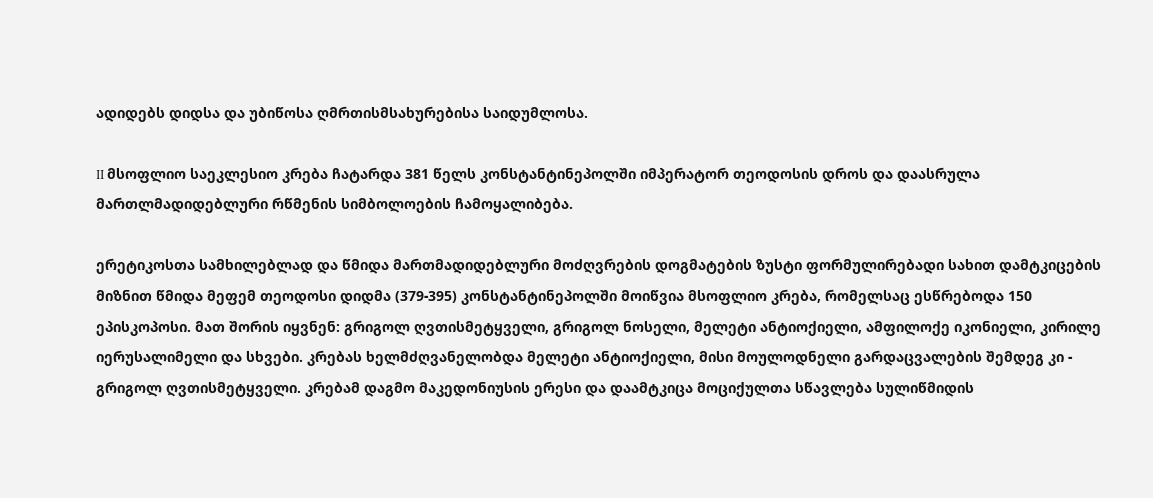ადიდებს დიდსა და უბიწოსა ღმრთისმსახურებისა საიდუმლოსა.

II მსოფლიო საეკლესიო კრება ჩატარდა 381 წელს კონსტანტინეპოლში იმპერატორ თეოდოსის დროს და დაასრულა მართლმადიდებლური რწმენის სიმბოლოების ჩამოყალიბება.

ერეტიკოსთა სამხილებლად და წმიდა მართმადიდებლური მოძღვრების დოგმატების ზუსტი ფორმულირებადი სახით დამტკიცების მიზნით წმიდა მეფემ თეოდოსი დიდმა (379-395) კონსტანტინეპოლში მოიწვია მსოფლიო კრება, რომელსაც ესწრებოდა 150 ეპისკოპოსი. მათ შორის იყვნენ: გრიგოლ ღვთისმეტყველი, გრიგოლ ნოსელი, მელეტი ანტიოქიელი, ამფილოქე იკონიელი, კირილე იერუსალიმელი და სხვები. კრებას ხელმძღვანელობდა მელეტი ანტიოქიელი, მისი მოულოდნელი გარდაცვალების შემდეგ კი - გრიგოლ ღვთისმეტყველი. კრებამ დაგმო მაკედონიუსის ერესი და დაამტკიცა მოციქულთა სწავლება სულიწმიდის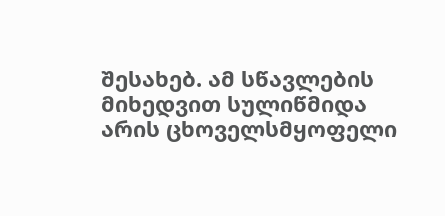შესახებ. ამ სწავლების მიხედვით სულიწმიდა არის ცხოველსმყოფელი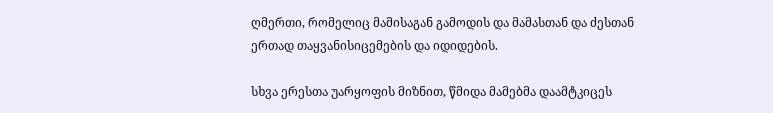ღმერთი, რომელიც მამისაგან გამოდის და მამასთან და ძესთან ერთად თაყვანისიცემების და იდიდების.

სხვა ერესთა უარყოფის მიზნით, წმიდა მამებმა დაამტკიცეს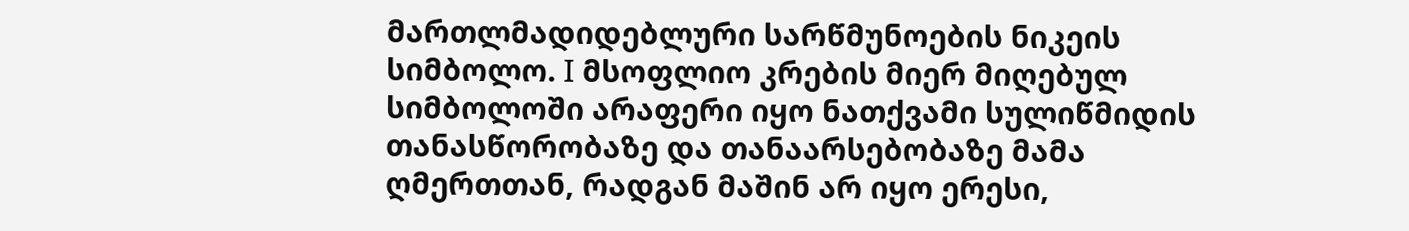მართლმადიდებლური სარწმუნოების ნიკეის სიმბოლო. I მსოფლიო კრების მიერ მიღებულ სიმბოლოში არაფერი იყო ნათქვამი სულიწმიდის თანასწორობაზე და თანაარსებობაზე მამა ღმერთთან, რადგან მაშინ არ იყო ერესი,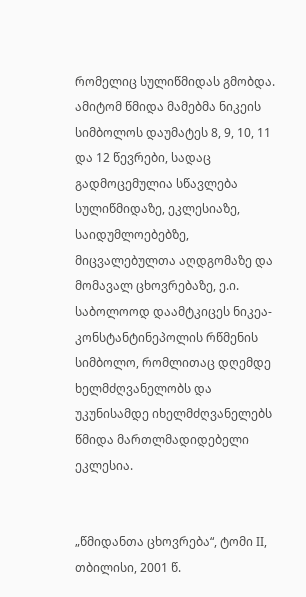რომელიც სულიწმიდას გმობდა. ამიტომ წმიდა მამებმა ნიკეის სიმბოლოს დაუმატეს 8, 9, 10, 11 და 12 წევრები, სადაც გადმოცემულია სწავლება სულიწმიდაზე, ეკლესიაზე, საიდუმლოებებზე, მიცვალებულთა აღდგომაზე და მომავალ ცხოვრებაზე, ე.ი. საბოლოოდ დაამტკიცეს ნიკეა-კონსტანტინეპოლის რწმენის სიმბოლო, რომლითაც დღემდე ხელმძღვანელობს და უკუნისამდე იხელმძღვანელებს წმიდა მართლმადიდებელი ეკლესია.


„წმიდანთა ცხოვრება“, ტომი II, თბილისი, 2001 წ.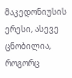მაკედონიუსის ერესი, ასევე ცნობილია, როგორც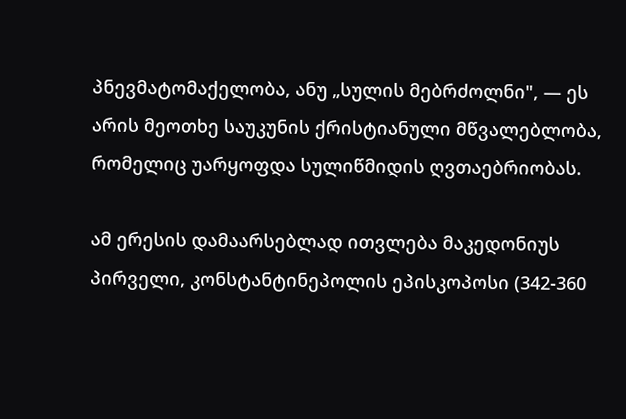პნევმატომაქელობა, ანუ „სულის მებრძოლნი", — ეს არის მეოთხე საუკუნის ქრისტიანული მწვალებლობა, რომელიც უარყოფდა სულიწმიდის ღვთაებრიობას.

ამ ერესის დამაარსებლად ითვლება მაკედონიუს პირველი, კონსტანტინეპოლის ეპისკოპოსი (342-360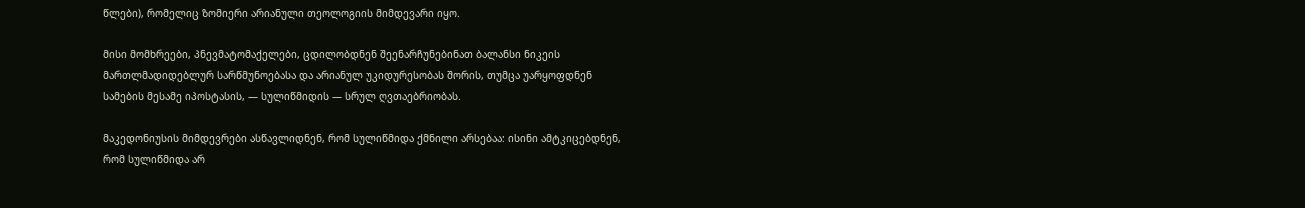წლები), რომელიც ზომიერი არიანული თეოლოგიის მიმდევარი იყო.

მისი მომხრეები, პნევმატომაქელები, ცდილობდნენ შეენარჩუნებინათ ბალანსი ნიკეის მართლმადიდებლურ სარწმუნოებასა და არიანულ უკიდურესობას შორის, თუმცა უარყოფდნენ სამების მესამე იპოსტასის, — სულიწმიდის — სრულ ღვთაებრიობას.

მაკედონიუსის მიმდევრები ასწავლიდნენ, რომ სულიწმიდა ქმნილი არსებაა: ისინი ამტკიცებდნენ, რომ სულიწმიდა არ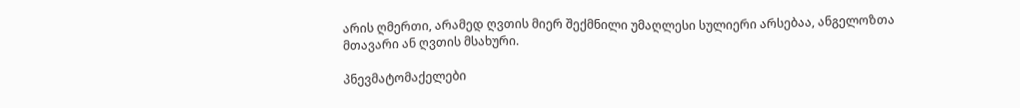არის ღმერთი, არამედ ღვთის მიერ შექმნილი უმაღლესი სულიერი არსებაა, ანგელოზთა მთავარი ან ღვთის მსახური.

პნევმატომაქელები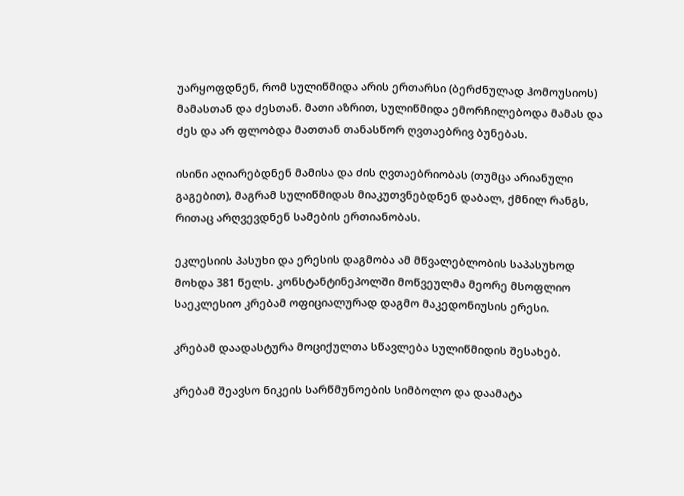უარყოფდნენ, რომ სულიწმიდა არის ერთარსი (ბერძნულად ჰომოუსიოს) მამასთან და ძესთან. მათი აზრით, სულიწმიდა ემორჩილებოდა მამას და ძეს და არ ფლობდა მათთან თანასწორ ღვთაებრივ ბუნებას.

ისინი აღიარებდნენ მამისა და ძის ღვთაებრიობას (თუმცა არიანული გაგებით), მაგრამ სულიწმიდას მიაკუთვნებდნენ დაბალ, ქმნილ რანგს, რითაც არღვევდნენ სამების ერთიანობას.

ეკლესიის პასუხი და ერესის დაგმობა ამ მწვალებლობის საპასუხოდ მოხდა 381 წელს. კონსტანტინეპოლში მოწვეულმა მეორე მსოფლიო საეკლესიო კრებამ ოფიციალურად დაგმო მაკედონიუსის ერესი.

კრებამ დაადასტურა მოციქულთა სწავლება სულიწმიდის შესახებ.

კრებამ შეავსო ნიკეის სარწმუნოების სიმბოლო და დაამატა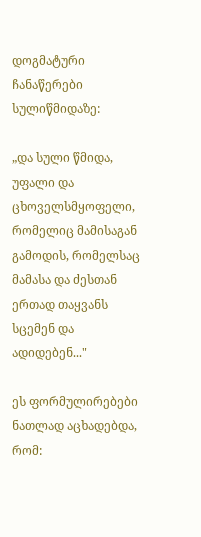დოგმატური ჩანაწერები სულიწმიდაზე:

„და სული წმიდა, უფალი და ცხოველსმყოფელი, რომელიც მამისაგან გამოდის, რომელსაც მამასა და ძესთან ერთად თაყვანს სცემენ და ადიდებენ..."

ეს ფორმულირებები ნათლად აცხადებდა, რომ: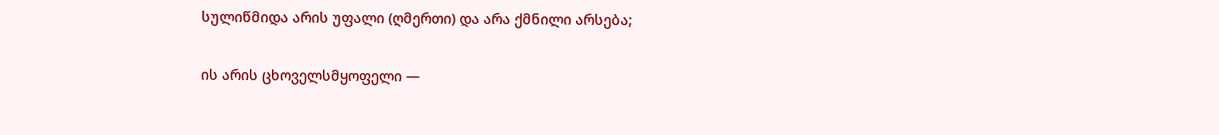სულიწმიდა არის უფალი (ღმერთი) და არა ქმნილი არსება;

ის არის ცხოველსმყოფელი —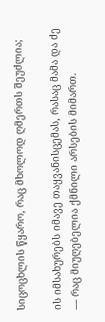სიცოცხლის წყარო, რაც მხოლოდ ღმერთს შეუძლია;

ის იმსახურებს იმავე თაყვანისცემას, რასაც მამა და ძე — რაც მიუღებელია ქმნილი არსების მიმართ.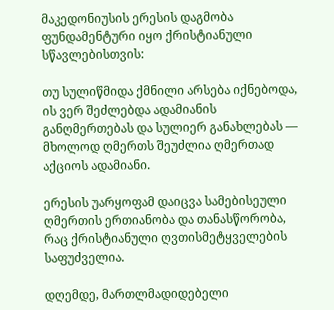მაკედონიუსის ერესის დაგმობა ფუნდამენტური იყო ქრისტიანული სწავლებისთვის:

თუ სულიწმიდა ქმნილი არსება იქნებოდა, ის ვერ შეძლებდა ადამიანის განღმერთებას და სულიერ განახლებას — მხოლოდ ღმერთს შეუძლია ღმერთად აქციოს ადამიანი.

ერესის უარყოფამ დაიცვა სამებისეული ღმერთის ერთიანობა და თანასწორობა, რაც ქრისტიანული ღვთისმეტყველების საფუძველია.

დღემდე, მართლმადიდებელი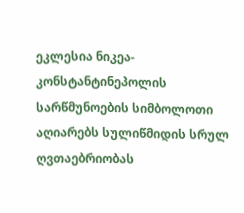ეკლესია ნიკეა-კონსტანტინეპოლის სარწმუნოების სიმბოლოთი აღიარებს სულიწმიდის სრულ ღვთაებრიობას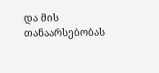და მის თანაარსებობას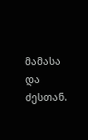მამასა და ძესთან.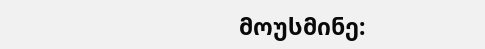მოუსმინე: